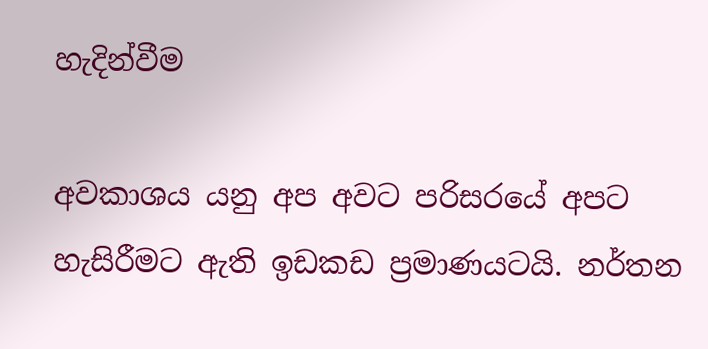හැදින්වීම

අවකාශය යනු අප අවට පරිසරයේ අපට හැසිරීමට ඇති ඉඩකඩ ප්‍රමාණයටයි. නර්තන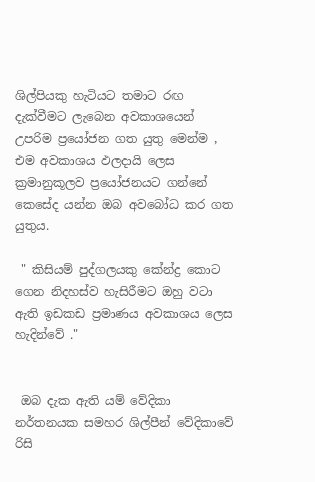ශිල්පියකු හැටියට තමාට රඟ දැක්‌වීමට ලැබෙන අවකාශයෙන් උපරිම ප්‍රයෝජන ගත යුතු මෙන්ම , එම අවකාශය ඵලදායි ලෙස ක්‍රමානුකූලව ප්‍රයෝජනයට ගන්නේ කෙසේද යන්න ඔබ අවබෝධ කර ගත යුතුය.

 " කිසියම් පුද්ගලයකු කේන්ද්‍ර කොට ගෙන නිදහස්‌ව හැසිරීමට ඔහු වටා ඇති ඉඩකඩ ප්‍රමාණය අවකාශය ලෙස හැදින්වේ ."


 ඔබ දැක ඇති යම් වේදිකා නර්තනයක සමහර ශිල්පීන් වේදිකාවේ රිසි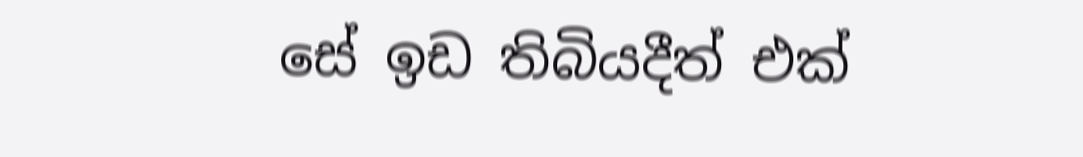සේ ඉඩ තිබියදීත් එක්‌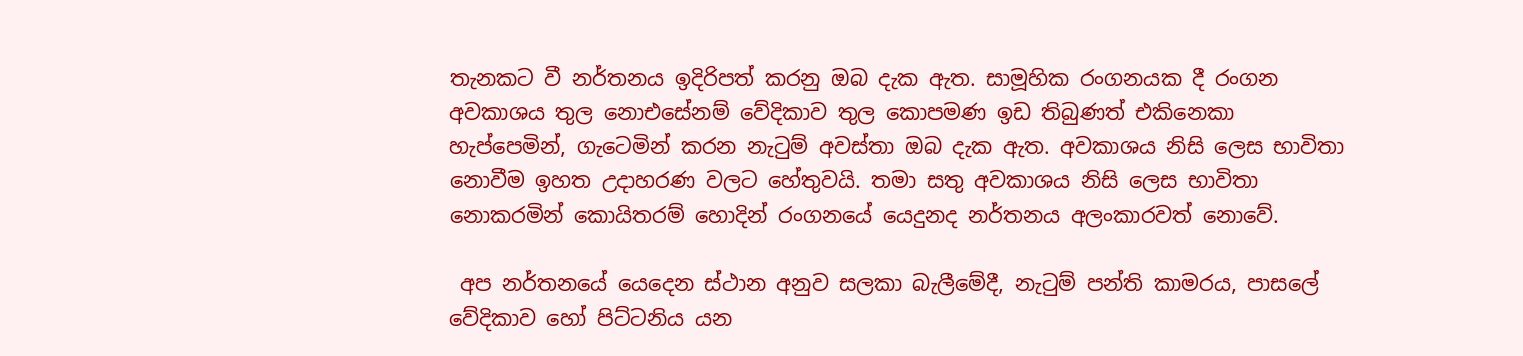තැනකට වී නර්තනය ඉදිරිපත් කරනු ඔබ දැක ඇත. සාමූහික රංගනයක දී රංගන අවකාශය තුල නොඑසේනම් වේදිකාව තුල කොපමණ ඉඩ තිබුණත් එකිනෙකා හැප්පෙමින්, ගැටෙමින් කරන නැටුම් අවස්‌තා ඔබ දැක ඇත. අවකාශය නිසි ලෙස භාවිතා නොවීම ඉහත උදාහරණ වලට හේතුවයි. තමා සතු අවකාශය නිසි ලෙස භාවිතා නොකරමින් කොයිතරම් හොදින් රංගනයේ යෙදුනද නර්තනය අලංකාරවත් නොවේ.

 අප නර්තනයේ යෙදෙන ස්‌ථාන අනුව සලකා බැලීමේදී, නැටුම් පන්ති කාමරය, පාසලේ වේදිකාව හෝ පිට්‌ටනිය යන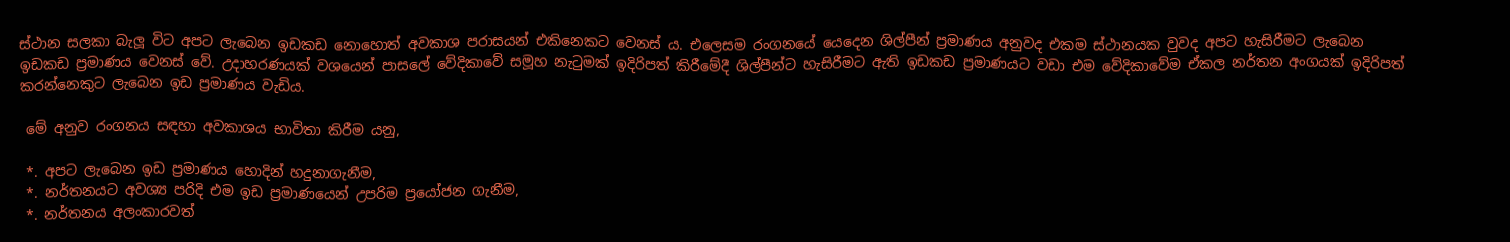ස්‌ථාන සලකා බැලූ විට අපට ලැබෙන ඉඩකඩ නොහොත් අවකාශ පරාසයන් එකිනෙකට වෙනස්‌ ය. එලෙසම රංගනයේ යෙදෙන ශිල්පීන් ප්‍රමාණය අනුවද එකම ස්‌ථානයක වුවද අපට හැසිරීමට ලැබෙන ඉඩකඩ ප්‍රමාණය වෙනස්‌ වේ. උදාහරණයක්‌ වශයෙන් පාසලේ වේදිකාවේ සමූහ නැටුමක්‌ ඉදිරිපත් කිරීමේදී ශිල්පීන්ට හැසිරීමට ඇති ඉඩකඩ ප්‍රමාණයට වඩා එම වේදිකාවේම ඒකල නර්තන අංගයක්‌ ඉදිරිපත් කරන්නෙකුට ලැබෙන ඉඩ ප්‍රමාණය වැඩිය.

 මේ අනුව රංගනය සඳහා අවකාශය භාවිතා කිරීම යනු,

 *. අපට ලැබෙන ඉඩ ප්‍රමාණය හොදින් හදුනාගැනීම,
 *. නර්තනයට අවශ්‍ය පරිදි එම ඉඩ ප්‍රමාණයෙන් උපරිම ප්‍රයෝජන ගැනීම,
 *. නර්තනය අලංකාරවත්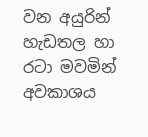වන අයුරින් හැඩතල හා රටා මවමින් අවකාශය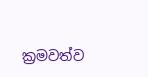ක්‍රමවත්ව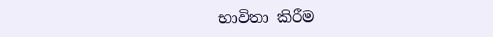භාවිතා කිරීම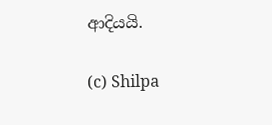ආදියයි.

(c) Shilpa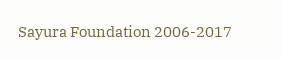Sayura Foundation 2006-2017